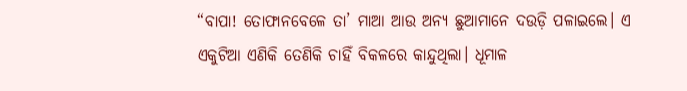“ବାପା! ତୋଫାନବେଳେ ତା’ ମାଆ ଆଉ ଅନ୍ୟ ଛୁଆମାନେ ଦଉଡ଼ି ପଳାଇଲେ। ଏ ଏକୁଟିଆ ଏଣିକି ତେଣିକି ଚାହିଁ ବିକଳରେ କାନ୍ଦୁଥିଲା। ଧୂମାଳ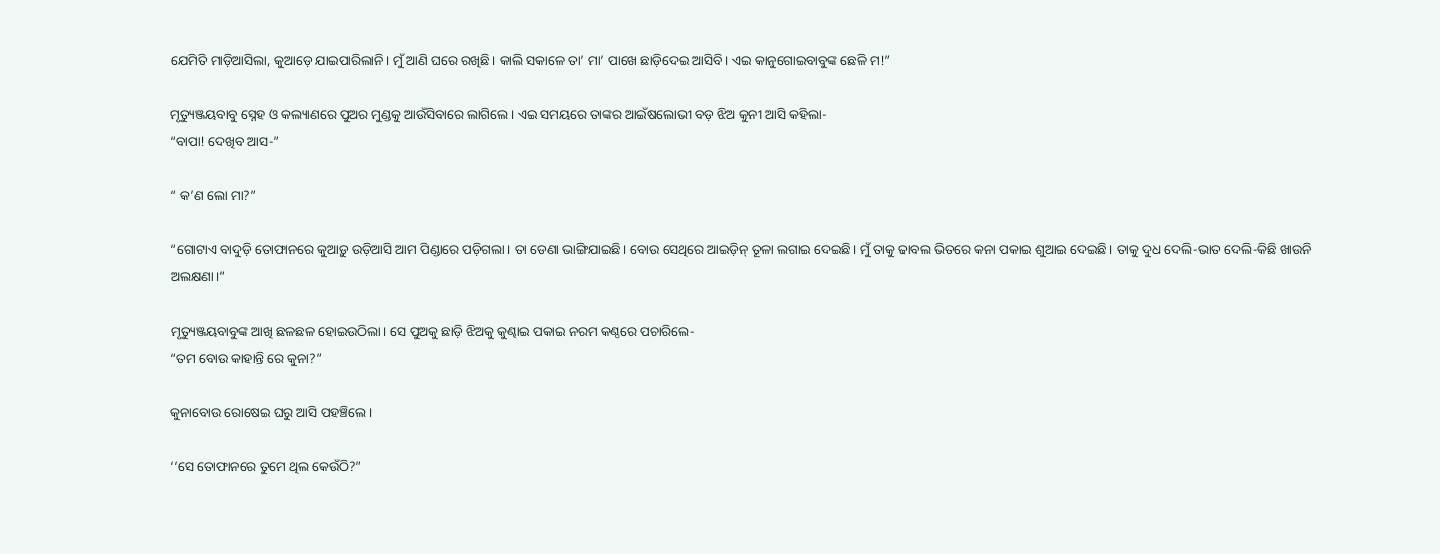ଯେମିତି ମାଡ଼ିଆସିଲା, କୁଆଡ଼େ ଯାଇପାରିଲାନି। ମୁଁ ଆଣି ଘରେ ରଖିଛି। କାଲି ସକାଳେ ତା’ ମା’ ପାଖେ ଛାଡ଼ିଦେଇ ଆସିବି। ଏଇ କାନୁଗୋଇବାବୁଙ୍କ ଛେଳି ମ!”

ମୃତ୍ୟୁଞ୍ଜୟବାବୁ ସ୍ନେହ ଓ କଲ୍ୟାଣରେ ପୁଅର ମୁଣ୍ଡକୁ ଆଉଁସିବାରେ ଲାଗିଲେ। ଏଇ ସମୟରେ ତାଙ୍କର ଆଇଁଷଲୋଭୀ ବଡ଼ ଝିଅ କୁନୀ ଆସି କହିଲା-
“ବାପା! ଦେଖିବ ଆସ-”

“ କ’ଣ ଲୋ ମା?”

“ଗୋଟାଏ ବାଦୁଡ଼ି ତୋଫାନରେ କୁଆଡ଼ୁ ଉଡ଼ିଆସି ଆମ ପିଣ୍ଡାରେ ପଡ଼ିଗଲା। ତା ଡେଣା ଭାଙ୍ଗିଯାଇଛି। ବୋଉ ସେଥିରେ ଆଇଡ଼ିନ୍ ତୂଳା ଲଗାଇ ଦେଇଛି। ମୁଁ ତାକୁ ଢାବଲ ଭିତରେ କନା ପକାଇ ଶୁଆଇ ଦେଇଛି। ତାକୁ ଦୁଧ ଦେଲି-ଭାତ ଦେଲି-କିଛି ଖାଉନି ଅଲକ୍ଷଣା।”

ମୃତ୍ୟୁଞ୍ଜୟବାବୁଙ୍କ ଆଖି ଛଳଛଳ ହୋଇଉଠିଲା। ସେ ପୁଅକୁ ଛାଡ଼ି ଝିଅକୁ କୁଣ୍ଢାଇ ପକାଇ ନରମ କଣ୍ଠରେ ପଚାରିଲେ-
“ତମ ବୋଉ କାହାନ୍ତି ରେ କୁନା?”

କୁନାବୋଉ ରୋଷେଇ ଘରୁ ଆସି ପହଞ୍ଚିଲେ।

‘‘ସେ ତୋଫାନରେ ତୁମେ ଥିଲ କେଉଁଠି?”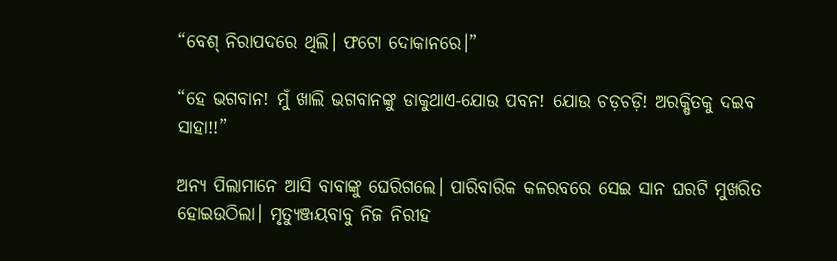“ବେଶ୍ ନିରାପଦରେ ଥିଲି। ଫଟୋ ଦୋକାନରେ।”

“ହେ ଭଗବାନ! ମୁଁ ଖାଲି ଭଗବାନଙ୍କୁ ଡାକୁଥାଏ-ଯୋଉ ପବନ! ଯୋଉ ଚଡ଼ଚଡ଼ି! ଅରକ୍ଷିତକୁ ଦଇବ ସାହା!!”

ଅନ୍ୟ ପିଲାମାନେ ଆସି ବାବାଙ୍କୁ ଘେରିଗଲେ। ପାରିବାରିକ କଳରବରେ ସେଇ ସାନ ଘରଟି ମୁଖରିତ ହୋଇଉଠିଲା। ମୃତ୍ୟୁଞ୍ଜୟବାବୁ ନିଜ ନିରୀହ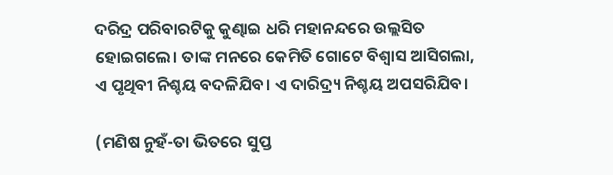ଦରିଦ୍ର ପରିବାରଟିକୁ କୁଣ୍ଢାଇ ଧରି ମହାନନ୍ଦରେ ଉଲ୍ଲସିତ ହୋଇଗଲେ। ତାଙ୍କ ମନରେ କେମିତି ଗୋଟେ ବିଶ୍ୱାସ ଆସିଗଲା, ଏ ପୃଥିବୀ ନିଶ୍ଚୟ ବଦଳିଯିବ। ଏ ଦାରିଦ୍ର୍ୟ ନିଶ୍ଚୟ ଅପସରିଯିବ।

(ମଣିଷ ନୁହଁ-ତା ଭିତରେ ସୁପ୍ତ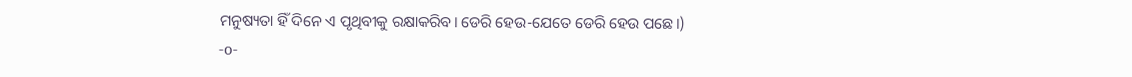ମନୁଷ୍ୟତା ହିଁ ଦିନେ ଏ ପୃଥିବୀକୁ ରକ୍ଷାକରିବ। ଡେରି ହେଉ-ଯେତେ ଡେରି ହେଉ ପଛେ।)
-o-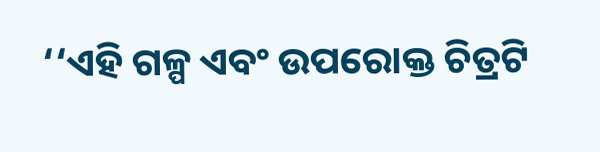‘‘ଏହି ଗଳ୍ପ ଏବଂ ଉପରୋକ୍ତ ଚିତ୍ରଟି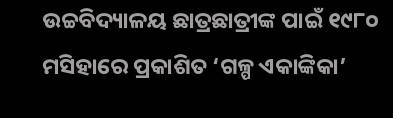ଉଚ୍ଚବିଦ୍ୟାଳୟ ଛାତ୍ରଛାତ୍ରୀଙ୍କ ପାଇଁ ୧୯୮୦ ମସିହାରେ ପ୍ରକାଶିତ ‘ଗଳ୍ପ ଏକାଙ୍କିକା’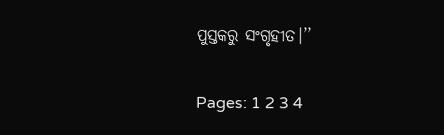ପୁସ୍ତକରୁ ସଂଗୃହୀତ।’’

Pages: 1 2 3 4